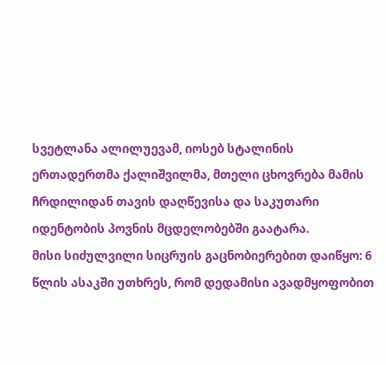სვეტლანა ალილუევამ, იოსებ სტალინის ერთადერთმა ქალიშვილმა, მთელი ცხოვრება მამის ჩრდილიდან თავის დაღწევისა და საკუთარი იდენტობის პოვნის მცდელობებში გაატარა.
მისი სიძულვილი სიცრუის გაცნობიერებით დაიწყო: 6 წლის ასაკში უთხრეს, რომ დედამისი ავადმყოფობით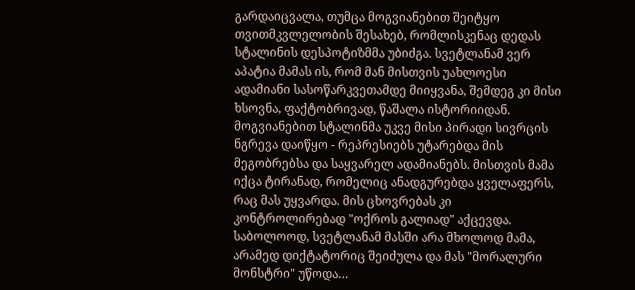გარდაიცვალა, თუმცა მოგვიანებით შეიტყო თვითმკვლელობის შესახებ, რომლისკენაც დედას სტალინის დესპოტიზმმა უბიძგა. სვეტლანამ ვერ აპატია მამას ის, რომ მან მისთვის უახლოესი ადამიანი სასოწარკვეთამდე მიიყვანა, შემდეგ კი მისი ხსოვნა, ფაქტობრივად, წაშალა ისტორიიდან.
მოგვიანებით სტალინმა უკვე მისი პირადი სივრცის ნგრევა დაიწყო - რეპრესიებს უტარებდა მის მეგობრებსა და საყვარელ ადამიანებს. მისთვის მამა იქცა ტირანად, რომელიც ანადგურებდა ყველაფერს, რაც მას უყვარდა. მის ცხოვრებას კი კონტროლირებად "ოქროს გალიად" აქცევდა.
საბოლოოდ, სვეტლანამ მასში არა მხოლოდ მამა, არამედ დიქტატორიც შეიძულა და მას "მორალური მონსტრი" უწოდა…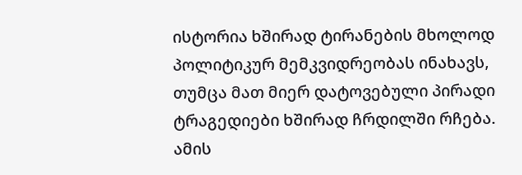ისტორია ხშირად ტირანების მხოლოდ პოლიტიკურ მემკვიდრეობას ინახავს, თუმცა მათ მიერ დატოვებული პირადი ტრაგედიები ხშირად ჩრდილში რჩება. ამის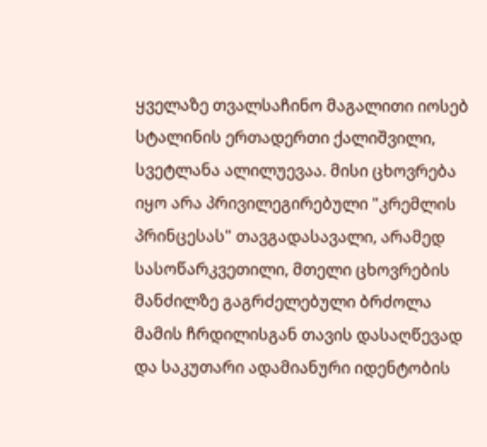ყველაზე თვალსაჩინო მაგალითი იოსებ სტალინის ერთადერთი ქალიშვილი, სვეტლანა ალილუევაა. მისი ცხოვრება იყო არა პრივილეგირებული "კრემლის პრინცესას" თავგადასავალი, არამედ სასოწარკვეთილი, მთელი ცხოვრების მანძილზე გაგრძელებული ბრძოლა მამის ჩრდილისგან თავის დასაღწევად და საკუთარი ადამიანური იდენტობის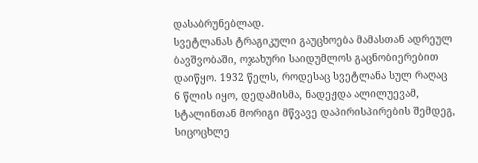დასაბრუნებლად.
სვეტლანას ტრაგიკული გაუცხოება მამასთან ადრეულ ბავშვობაში, ოჯახური საიდუმლოს გაცნობიერებით დაიწყო. 1932 წელს, როდესაც სვეტლანა სულ რაღაც 6 წლის იყო, დედამისმა, ნადეჟდა ალილუევამ, სტალინთან მორიგი მწვავე დაპირისპირების შემდეგ, სიცოცხლე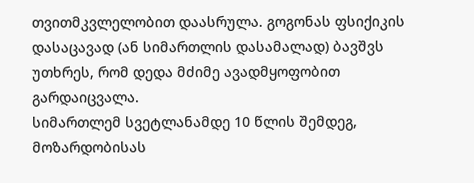თვითმკვლელობით დაასრულა. გოგონას ფსიქიკის დასაცავად (ან სიმართლის დასამალად) ბავშვს უთხრეს, რომ დედა მძიმე ავადმყოფობით გარდაიცვალა.
სიმართლემ სვეტლანამდე 10 წლის შემდეგ, მოზარდობისას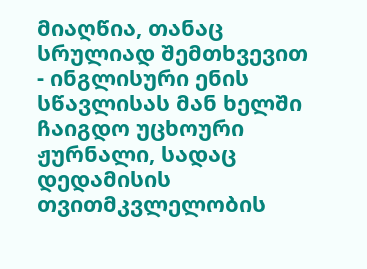მიაღწია, თანაც სრულიად შემთხვევით - ინგლისური ენის სწავლისას მან ხელში ჩაიგდო უცხოური ჟურნალი, სადაც დედამისის თვითმკვლელობის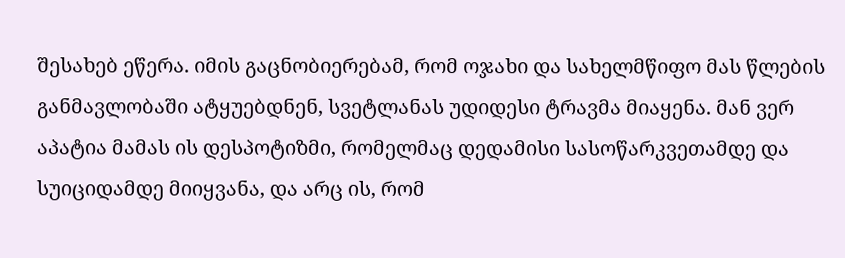შესახებ ეწერა. იმის გაცნობიერებამ, რომ ოჯახი და სახელმწიფო მას წლების განმავლობაში ატყუებდნენ, სვეტლანას უდიდესი ტრავმა მიაყენა. მან ვერ აპატია მამას ის დესპოტიზმი, რომელმაც დედამისი სასოწარკვეთამდე და სუიციდამდე მიიყვანა, და არც ის, რომ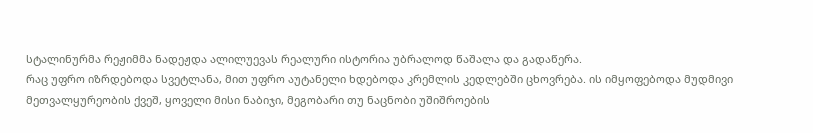სტალინურმა რეჟიმმა ნადეჟდა ალილუევას რეალური ისტორია უბრალოდ წაშალა და გადაწერა.
რაც უფრო იზრდებოდა სვეტლანა, მით უფრო აუტანელი ხდებოდა კრემლის კედლებში ცხოვრება. ის იმყოფებოდა მუდმივი მეთვალყურეობის ქვეშ, ყოველი მისი ნაბიჯი, მეგობარი თუ ნაცნობი უშიშროების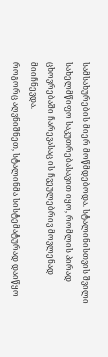სამსახურების მიერ მოწმდებოდა. სტალინისთვის შვილი სახელმწიფო საკუთრებასავით იყო, რომლის პირად ცხოვრებაში ჩარევასაც ის ჩვეულებრივ მოვლენად მიიჩნევდა.
როგორც აღვნიშნეთ, სტალინმა სისტემატურად დაიწყო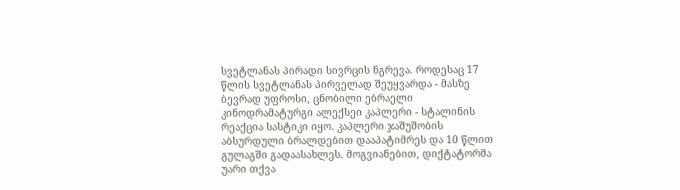სვეტლანას პირადი სივრცის ნგრევა. როდესაც 17 წლის სვეტლანას პირველად შეუყვარდა - მასზე ბევრად უფროსი, ცნობილი ებრაელი კინოდრამატურგი ალექსეი კაპლერი - სტალინის რეაქცია სასტიკი იყო. კაპლერი ჯაშუშობის აბსურდული ბრალდებით დააპატიმრეს და 10 წლით გულაგში გადაასახლეს. მოგვიანებით, დიქტატორმა უარი თქვა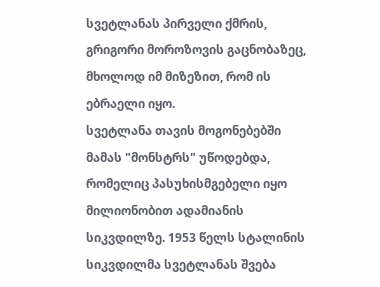სვეტლანას პირველი ქმრის, გრიგორი მოროზოვის გაცნობაზეც, მხოლოდ იმ მიზეზით, რომ ის ებრაელი იყო.
სვეტლანა თავის მოგონებებში მამას "მონსტრს" უწოდებდა, რომელიც პასუხისმგებელი იყო მილიონობით ადამიანის სიკვდილზე. 1953 წელს სტალინის სიკვდილმა სვეტლანას შვება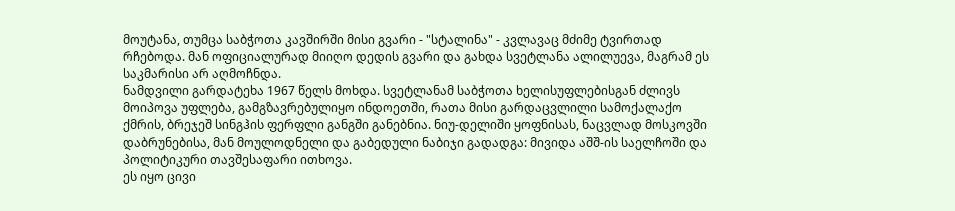მოუტანა, თუმცა საბჭოთა კავშირში მისი გვარი - "სტალინა" - კვლავაც მძიმე ტვირთად რჩებოდა. მან ოფიციალურად მიიღო დედის გვარი და გახდა სვეტლანა ალილუევა, მაგრამ ეს საკმარისი არ აღმოჩნდა.
ნამდვილი გარდატეხა 1967 წელს მოხდა. სვეტლანამ საბჭოთა ხელისუფლებისგან ძლივს მოიპოვა უფლება, გამგზავრებულიყო ინდოეთში, რათა მისი გარდაცვლილი სამოქალაქო ქმრის, ბრეჯეშ სინგჰის ფერფლი განგში განებნია. ნიუ-დელიში ყოფნისას, ნაცვლად მოსკოვში დაბრუნებისა, მან მოულოდნელი და გაბედული ნაბიჯი გადადგა: მივიდა აშშ-ის საელჩოში და პოლიტიკური თავშესაფარი ითხოვა.
ეს იყო ცივი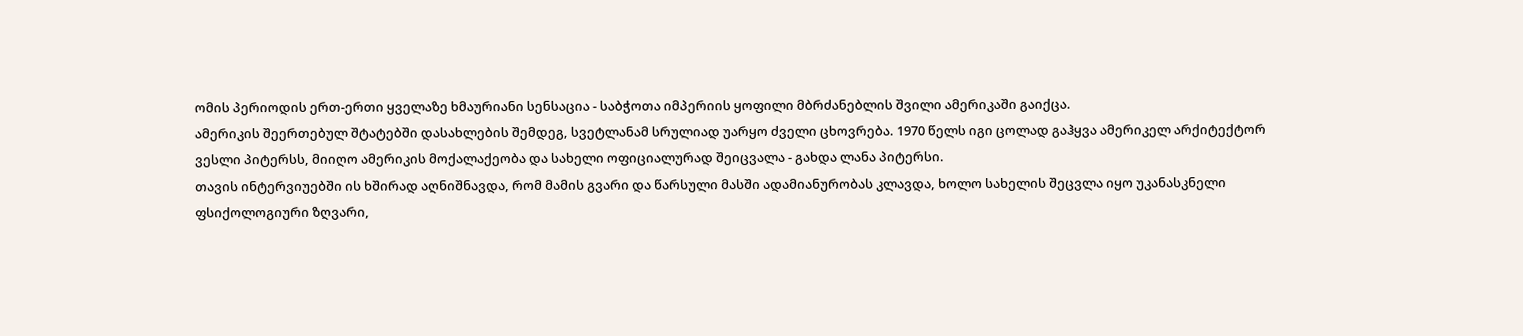ომის პერიოდის ერთ-ერთი ყველაზე ხმაურიანი სენსაცია - საბჭოთა იმპერიის ყოფილი მბრძანებლის შვილი ამერიკაში გაიქცა.
ამერიკის შეერთებულ შტატებში დასახლების შემდეგ, სვეტლანამ სრულიად უარყო ძველი ცხოვრება. 1970 წელს იგი ცოლად გაჰყვა ამერიკელ არქიტექტორ ვესლი პიტერსს, მიიღო ამერიკის მოქალაქეობა და სახელი ოფიციალურად შეიცვალა - გახდა ლანა პიტერსი.
თავის ინტერვიუებში ის ხშირად აღნიშნავდა, რომ მამის გვარი და წარსული მასში ადამიანურობას კლავდა, ხოლო სახელის შეცვლა იყო უკანასკნელი ფსიქოლოგიური ზღვარი,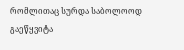რომლითაც სურდა საბოლოოდ გაეწყვიტა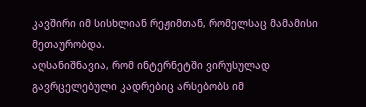კავშირი იმ სისხლიან რეჟიმთან, რომელსაც მამამისი მეთაურობდა.
აღსანიშნავია, რომ ინტერნეტში ვირუსულად გავრცელებული კადრებიც არსებობს იმ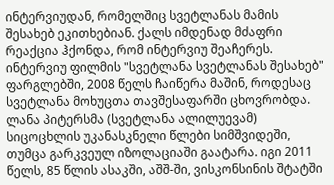ინტერვიუდან, რომელშიც სვეტლანას მამის შესახებ ეკითხებიან. ქალს იმდენად მძაფრი რეაქცია ჰქონდა, რომ ინტერვიუ შეაჩერეს. ინტერვიუ ფილმის "სვეტლანა სვეტლანას შესახებ" ფარგლებში, 2008 წელს ჩაიწერა მაშინ, როდესაც სვეტლანა მოხუცთა თავშესაფარში ცხოვრობდა.
ლანა პიტერსმა (სვეტლანა ალილუევამ) სიცოცხლის უკანასკნელი წლები სიმშვიდეში, თუმცა გარკვეულ იზოლაციაში გაატარა. იგი 2011 წელს, 85 წლის ასაკში, აშშ-ში, ვისკონსინის შტატში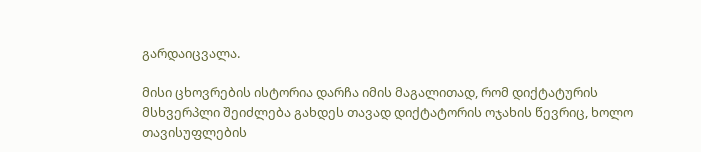გარდაიცვალა.

მისი ცხოვრების ისტორია დარჩა იმის მაგალითად, რომ დიქტატურის მსხვერპლი შეიძლება გახდეს თავად დიქტატორის ოჯახის წევრიც, ხოლო თავისუფლების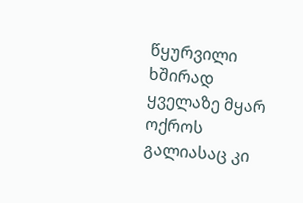წყურვილი ხშირად ყველაზე მყარ ოქროს გალიასაც კი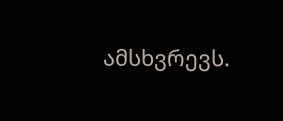ამსხვრევს.